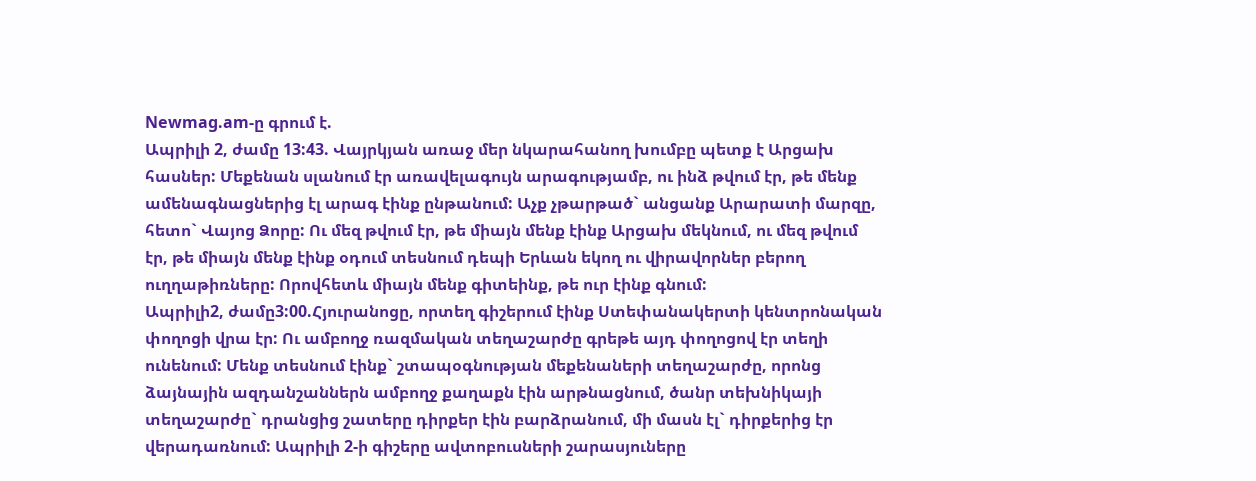Newmag.am-ը գրում է.
Ապրիլի 2, ժամը 13:43. Վայրկյան առաջ մեր նկարահանող խումբը պետք է Արցախ հասներ: Մեքենան սլանում էր առավելագույն արագությամբ, ու ինձ թվում էր, թե մենք ամենագնացներից էլ արագ էինք ընթանում: Աչք չթարթած` անցանք Արարատի մարզը, հետո` Վայոց Ձորը: Ու մեզ թվում էր, թե միայն մենք էինք Արցախ մեկնում, ու մեզ թվում էր, թե միայն մենք էինք օդում տեսնում դեպի Երևան եկող ու վիրավորներ բերող ուղղաթիռները: Որովհետև միայն մենք գիտեինք, թե ուր էինք գնում:
Ապրիլի2, ժամը3:00.Հյուրանոցը, որտեղ գիշերում էինք Ստեփանակերտի կենտրոնական փողոցի վրա էր: Ու ամբողջ ռազմական տեղաշարժը գրեթե այդ փողոցով էր տեղի ունենում: Մենք տեսնում էինք` շտապօգնության մեքենաների տեղաշարժը, որոնց ձայնային ազդանշաններն ամբողջ քաղաքն էին արթնացնում, ծանր տեխնիկայի տեղաշարժը` դրանցից շատերը դիրքեր էին բարձրանում, մի մասն էլ` դիրքերից էր վերադառնում: Ապրիլի 2-ի գիշերը ավտոբուսների շարասյուները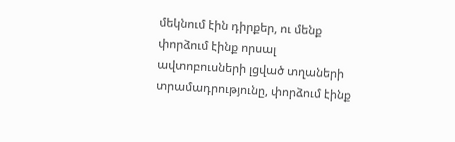մեկնում էին դիրքեր, ու մենք փորձում էինք որսալ ավտոբուսների լցված տղաների տրամադրությունը, փորձում էինք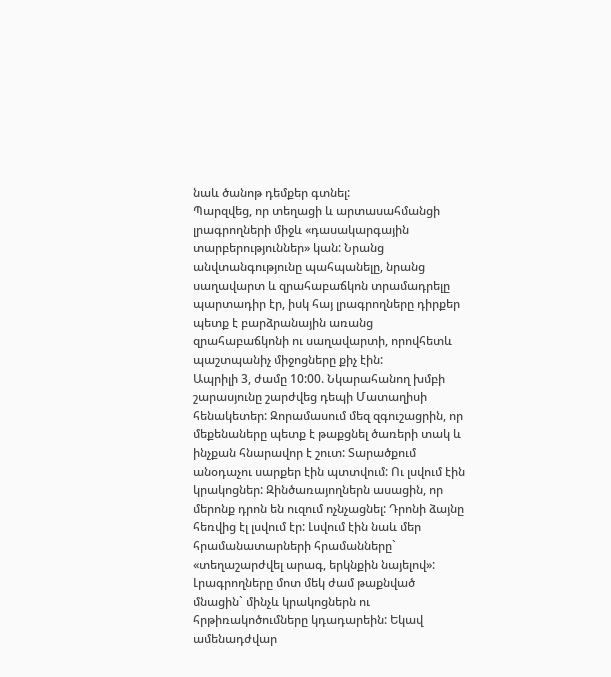նաև ծանոթ դեմքեր գտնել:
Պարզվեց, որ տեղացի և արտասահմանցի լրագրողների միջև «դասակարգային տարբերություններ» կան: Նրանց անվտանգությունը պահպանելը, նրանց սաղավարտ և զրահաբաճկոն տրամադրելը պարտադիր էր, իսկ հայ լրագրողները դիրքեր պետք է բարձրանային առանց զրահաբաճկոնի ու սաղավարտի, որովհետև պաշտպանիչ միջոցները քիչ էին:
Ապրիլի 3, ժամը 10:00. Նկարահանող խմբի շարասյունը շարժվեց դեպի Մատաղիսի հենակետեր: Զորամասում մեզ զգուշացրին, որ մեքենաները պետք է թաքցնել ծառերի տակ և ինչքան հնարավոր է շուտ: Տարածքում անօդաչու սարքեր էին պտտվում: Ու լսվում էին կրակոցներ: Զինծառայողներն ասացին, որ մերոնք դրոն են ուզում ոչնչացնել: Դրոնի ձայնը հեռվից էլ լսվում էր: Լսվում էին նաև մեր հրամանատարների հրամանները` «տեղաշարժվել արագ, երկնքին նայելով»:
Լրագրողները մոտ մեկ ժամ թաքնված մնացին` մինչև կրակոցներն ու հրթիռակոծումները կդադարեին: Եկավ ամենադժվար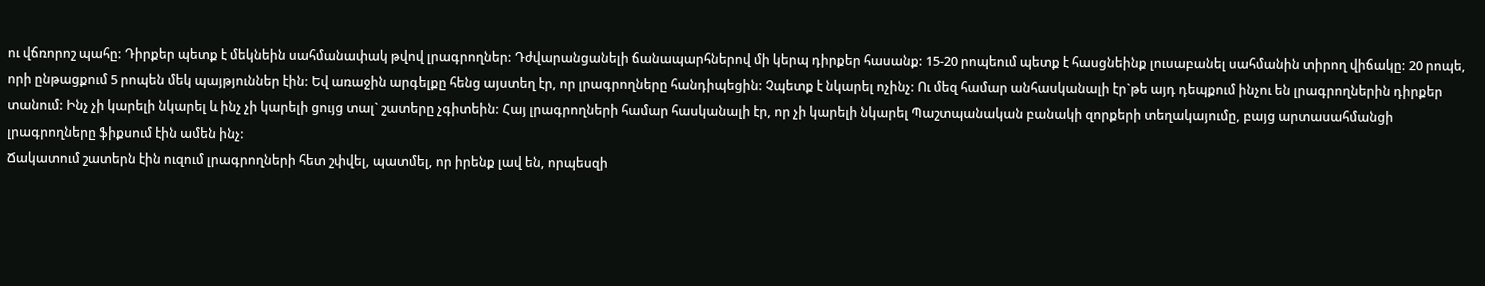ու վճռորոշ պահը: Դիրքեր պետք է մեկնեին սահմանափակ թվով լրագրողներ: Դժվարանցանելի ճանապարհներով մի կերպ դիրքեր հասանք: 15-20 րոպեում պետք է հասցնեինք լուսաբանել սահմանին տիրող վիճակը: 20 րոպե, որի ընթացքում 5 րոպեն մեկ պայթյուններ էին: Եվ առաջին արգելքը հենց այստեղ էր, որ լրագրողները հանդիպեցին: Չպետք է նկարել ոչինչ: Ու մեզ համար անհասկանալի էր`թե այդ դեպքում ինչու են լրագրողներին դիրքեր տանում: Ինչ չի կարելի նկարել և ինչ չի կարելի ցույց տալ` շատերը չգիտեին: Հայ լրագրողների համար հասկանալի էր, որ չի կարելի նկարել Պաշտպանական բանակի զորքերի տեղակայումը, բայց արտասահմանցի լրագրողները ֆիքսում էին ամեն ինչ:
Ճակատում շատերն էին ուզում լրագրողների հետ շփվել, պատմել, որ իրենք լավ են, որպեսզի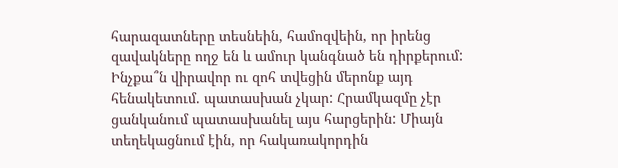հարազատները տեսնեին, համոզվեին, որ իրենց զավակները ողջ են և ամուր կանգնած են դիրքերում: Ինչքա՞ն վիրավոր ու զոհ տվեցին մերոնք այդ հենակետում. պատասխան չկար: Հրամկազմը չէր ցանկանում պատասխանել այս հարցերին: Միայն տեղեկացնում էին, որ հակառակորդին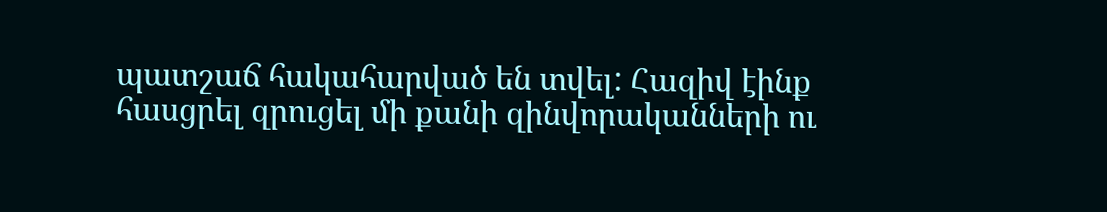պատշաճ հակահարված են տվել: Հազիվ էինք հասցրել զրուցել մի քանի զինվորականների ու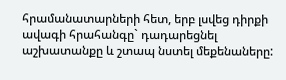հրամանատարների հետ, երբ լսվեց դիրքի ավագի հրահանգը` դադարեցնել աշխատանքը և շտապ նստել մեքենաները: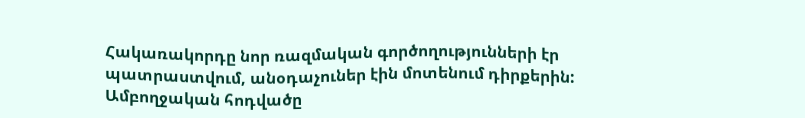Հակառակորդը նոր ռազմական գործողությունների էր պատրաստվում, անօդաչուներ էին մոտենում դիրքերին:
Ամբողջական հոդվածը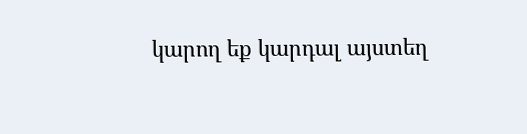կարող եք կարդալ այստեղ